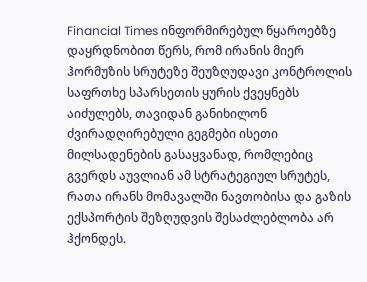Financial Times ინფორმირებულ წყაროებზე დაყრდნობით წერს, რომ ირანის მიერ ჰორმუზის სრუტეზე შეუზღუდავი კონტროლის საფრთხე სპარსეთის ყურის ქვეყნებს აიძულებს, თავიდან განიხილონ ძვირადღირებული გეგმები ისეთი მილსადენების გასაყვანად, რომლებიც გვერდს აუვლიან ამ სტრატეგიულ სრუტეს, რათა ირანს მომავალში ნავთობისა და გაზის ექსპორტის შეზღუდვის შესაძლებლობა არ ჰქონდეს.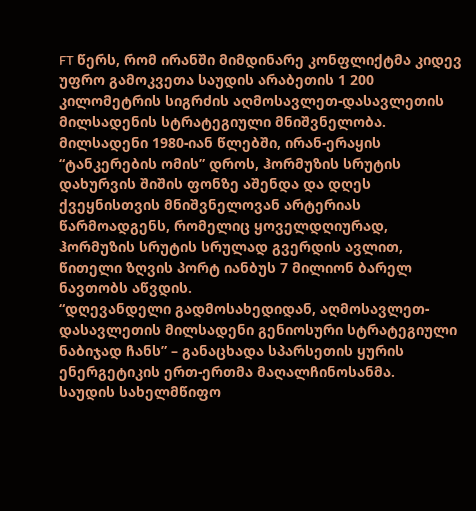FT წერს, რომ ირანში მიმდინარე კონფლიქტმა კიდევ უფრო გამოკვეთა საუდის არაბეთის 1 200 კილომეტრის სიგრძის აღმოსავლეთ-დასავლეთის მილსადენის სტრატეგიული მნიშვნელობა. მილსადენი 1980-იან წლებში, ირან-ერაყის “ტანკერების ომის” დროს, ჰორმუზის სრუტის დახურვის შიშის ფონზე აშენდა და დღეს ქვეყნისთვის მნიშვნელოვან არტერიას წარმოადგენს, რომელიც ყოველდღიურად, ჰორმუზის სრუტის სრულად გვერდის ავლით, წითელი ზღვის პორტ იანბუს 7 მილიონ ბარელ ნავთობს აწვდის.
“დღევანდელი გადმოსახედიდან, აღმოსავლეთ-დასავლეთის მილსადენი გენიოსური სტრატეგიული ნაბიჯად ჩანს” – განაცხადა სპარსეთის ყურის ენერგეტიკის ერთ-ერთმა მაღალჩინოსანმა.
საუდის სახელმწიფო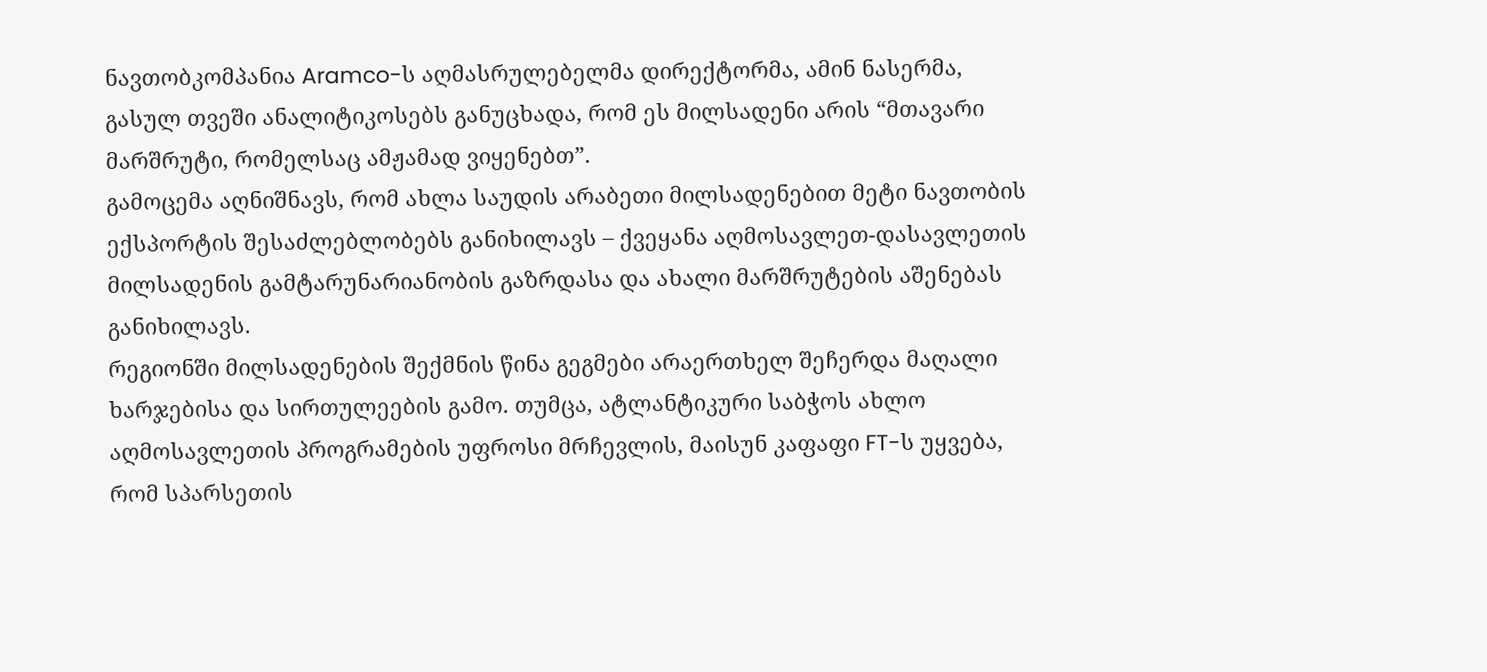ნავთობკომპანია Aramco-ს აღმასრულებელმა დირექტორმა, ამინ ნასერმა, გასულ თვეში ანალიტიკოსებს განუცხადა, რომ ეს მილსადენი არის “მთავარი მარშრუტი, რომელსაც ამჟამად ვიყენებთ”.
გამოცემა აღნიშნავს, რომ ახლა საუდის არაბეთი მილსადენებით მეტი ნავთობის ექსპორტის შესაძლებლობებს განიხილავს – ქვეყანა აღმოსავლეთ-დასავლეთის მილსადენის გამტარუნარიანობის გაზრდასა და ახალი მარშრუტების აშენებას განიხილავს.
რეგიონში მილსადენების შექმნის წინა გეგმები არაერთხელ შეჩერდა მაღალი ხარჯებისა და სირთულეების გამო. თუმცა, ატლანტიკური საბჭოს ახლო აღმოსავლეთის პროგრამების უფროსი მრჩევლის, მაისუნ კაფაფი FT-ს უყვება, რომ სპარსეთის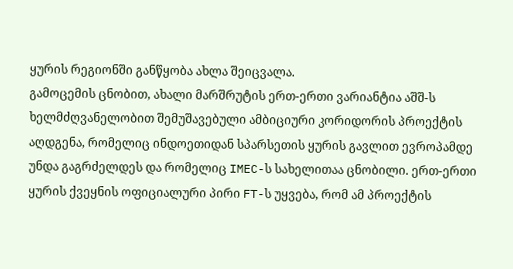ყურის რეგიონში განწყობა ახლა შეიცვალა.
გამოცემის ცნობით, ახალი მარშრუტის ერთ-ერთი ვარიანტია აშშ-ს ხელმძღვანელობით შემუშავებული ამბიციური კორიდორის პროექტის აღდგენა, რომელიც ინდოეთიდან სპარსეთის ყურის გავლით ევროპამდე უნდა გაგრძელდეს და რომელიც IMEC-ს სახელითაა ცნობილი. ერთ-ერთი ყურის ქვეყნის ოფიციალური პირი FT-ს უყვება, რომ ამ პროექტის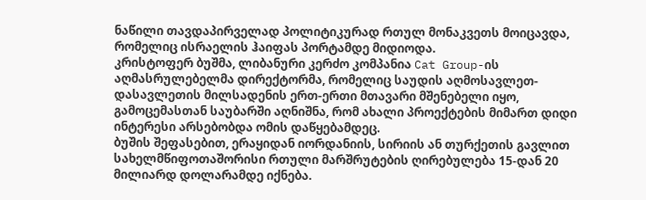ნაწილი თავდაპირველად პოლიტიკურად რთულ მონაკვეთს მოიცავდა, რომელიც ისრაელის ჰაიფას პორტამდე მიდიოდა.
კრისტოფერ ბუშმა, ლიბანური კერძო კომპანია Cat Group-ის აღმასრულებელმა დირექტორმა, რომელიც საუდის აღმოსავლეთ-დასავლეთის მილსადენის ერთ-ერთი მთავარი მშენებელი იყო, გამოცემასთან საუბარში აღნიშნა, რომ ახალი პროექტების მიმართ დიდი ინტერესი არსებობდა ომის დაწყებამდეც.
ბუშის შეფასებით, ერაყიდან იორდანიის, სირიის ან თურქეთის გავლით სახელმწიფოთაშორისი რთული მარშრუტების ღირებულება 15-დან 20 მილიარდ დოლარამდე იქნება.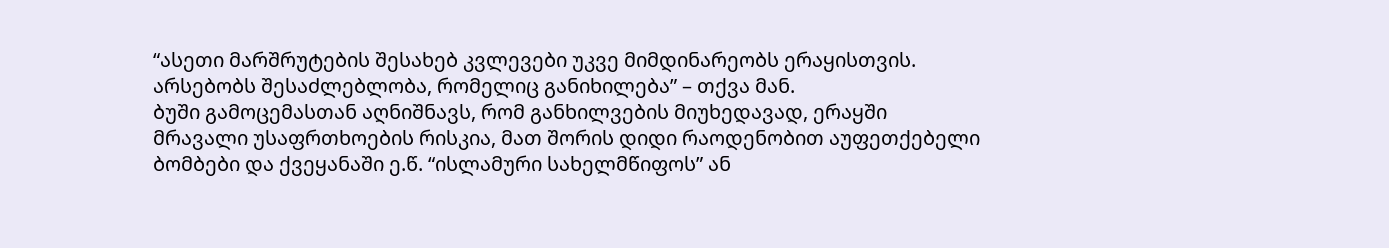“ასეთი მარშრუტების შესახებ კვლევები უკვე მიმდინარეობს ერაყისთვის. არსებობს შესაძლებლობა, რომელიც განიხილება” – თქვა მან.
ბუში გამოცემასთან აღნიშნავს, რომ განხილვების მიუხედავად, ერაყში მრავალი უსაფრთხოების რისკია, მათ შორის დიდი რაოდენობით აუფეთქებელი ბომბები და ქვეყანაში ე.წ. “ისლამური სახელმწიფოს” ან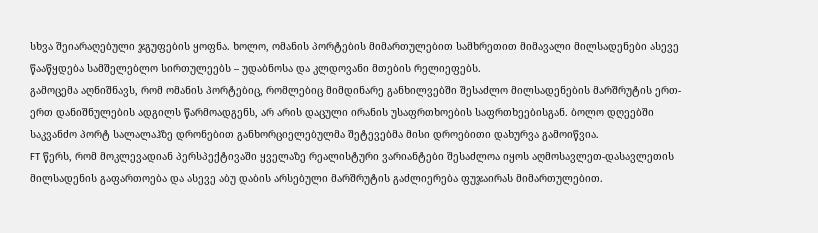სხვა შეიარაღებული ჯგუფების ყოფნა. ხოლო, ომანის პორტების მიმართულებით სამხრეთით მიმავალი მილსადენები ასევე წააწყდება სამშელებლო სირთულეებს – უდაბნოსა და კლდოვანი მთების რელიეფებს.
გამოცემა აღნიშნავს, რომ ომანის პორტებიც, რომლებიც მიმდინარე განხილვებში შესაძლო მილსადენების მარშრუტის ერთ-ერთ დანიშნულების ადგილს წარმოადგენს, არ არის დაცული ირანის უსაფრთხოების საფრთხეებისგან. ბოლო დღეებში საკვანძო პორტ სალალაჰზე დრონებით განხორციელებულმა შეტევებმა მისი დროებითი დახურვა გამოიწვია.
FT წერს, რომ მოკლევადიან პერსპექტივაში ყველაზე რეალისტური ვარიანტები შესაძლოა იყოს აღმოსავლეთ-დასავლეთის მილსადენის გაფართოება და ასევე აბუ დაბის არსებული მარშრუტის გაძლიერება ფუჯაირას მიმართულებით.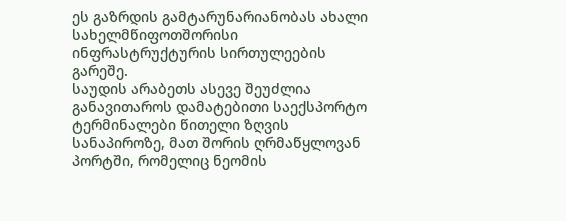ეს გაზრდის გამტარუნარიანობას ახალი სახელმწიფოთშორისი ინფრასტრუქტურის სირთულეების გარეშე.
საუდის არაბეთს ასევე შეუძლია განავითაროს დამატებითი საექსპორტო ტერმინალები წითელი ზღვის სანაპიროზე, მათ შორის ღრმაწყლოვან პორტში, რომელიც ნეომის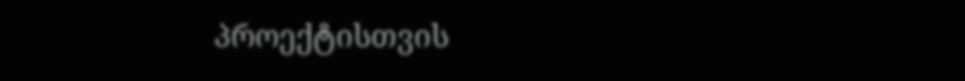პროექტისთვის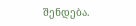შენდება.